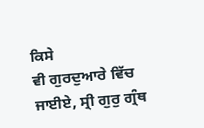ਕਿਸੇ
ਵੀ ਗੁਰਦੁਆਰੇ ਵਿੱਚ ਜਾਈਏ, ਸ੍ਰੀ ਗੁਰੁ ਗ੍ਰੰਥ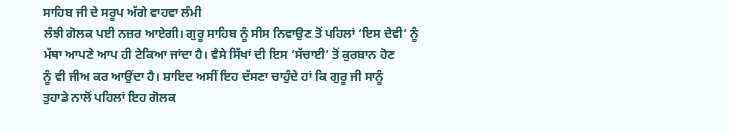ਸਾਹਿਬ ਜੀ ਦੇ ਸਰੂਪ ਅੱਗੇ ਵਾਹਵਾ ਲੰਮੀ
ਲੰਝੀ ਗੋਲਕ ਪਈ ਨਜ਼ਰ ਆਏਗੀ। ਗੁਰੂ ਸਾਹਿਬ ਨੂੰ ਸੀਸ ਨਿਵਾਉਣ ਤੋਂ ਪਹਿਲਾਂ ‘ਇਸ ਦੇਵੀ’ ਨੂੰ
ਮੱਥਾ ਆਪਣੇ ਆਪ ਹੀ ਟੇਕਿਆ ਜਾਂਦਾ ਹੈ। ਵੈਸੇ ਸਿੱਖਾਂ ਦੀ ਇਸ ‘ਸੱਚਾਈ’ ਤੋਂ ਕੁਰਬਾਨ ਹੋਣ
ਨੂੰ ਵੀ ਜੀਅ ਕਰ ਆਉਂਦਾ ਹੈ। ਸ਼ਾਇਦ ਅਸੀਂ ਇਹ ਦੱਸਣਾ ਚਾਹੁੰਦੇ ਹਾਂ ਕਿ ਗੁਰੂ ਜੀ ਸਾਨੂੰ
ਤੁਹਾਡੇ ਨਾਲੋਂ ਪਹਿਲਾਂ ਇਹ ਗੋਲਕ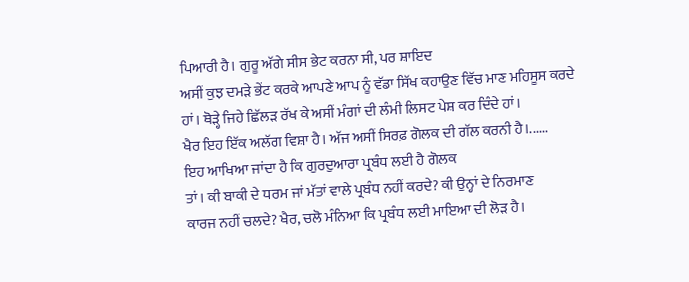ਪਿਆਰੀ ਹੈ। ਗੁਰੂ ਅੱਗੇ ਸੀਸ ਭੇਟ ਕਰਨਾ ਸੀ, ਪਰ ਸ਼ਾਇਦ
ਅਸੀਂ ਕੁਝ ਦਮੜੇ ਭੇਂਟ ਕਰਕੇ ਆਪਣੇ ਆਪ ਨੂੰ ਵੱਡਾ ਸਿੱਖ ਕਹਾਉਣ ਵਿੱਚ ਮਾਣ ਮਹਿਸੂਸ ਕਰਦੇ
ਹਾਂ। ਥੋੜ੍ਹੇ ਜਿਹੇ ਛਿੱਲੜ ਰੱਖ ਕੇ ਅਸੀਂ ਮੰਗਾਂ ਦੀ ਲੰਮੀ ਲਿਸਟ ਪੇਸ਼ ਕਰ ਦਿੰਦੇ ਹਾਂ।
ਖੈਰ ਇਹ ਇੱਕ ਅਲੱਗ ਵਿਸ਼ਾ ਹੈ। ਅੱਜ ਅਸੀਂ ਸਿਰਫ਼ ਗੋਲਕ ਦੀ ਗੱਲ ਕਰਨੀ ਹੈ।......
ਇਹ ਆਖਿਆ ਜਾਂਦਾ ਹੈ ਕਿ ਗੁਰਦੁਆਰਾ ਪ੍ਰਬੰਧ ਲਈ ਹੈ ਗੋਲਕ
ਤਾਂ। ਕੀ ਬਾਕੀ ਦੇ ਧਰਮ ਜਾਂ ਮੱਤਾਂ ਵਾਲੇ ਪ੍ਰਬੰਧ ਨਹੀਂ ਕਰਦੇ? ਕੀ ਉਨ੍ਹਾਂ ਦੇ ਨਿਰਮਾਣ
ਕਾਰਜ ਨਹੀਂ ਚਲਦੇ? ਖੈਰ, ਚਲੋ ਮੰਨਿਆ ਕਿ ਪ੍ਰਬੰਧ ਲਈ ਮਾਇਆ ਦੀ ਲੋੜ ਹੈ।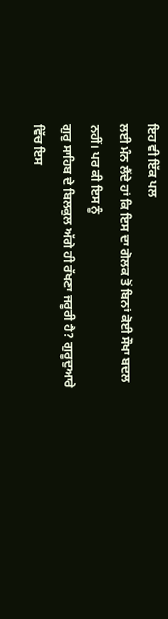ਇਹ ਵੀ ਇੱਕ ਪਲ
ਲਈ ਮੰਨ ਲੈਂਦੇ ਹਾਂ ਕਿ ਇਸ ਦਾ ਗੋਲਕ ਤੋਂ ਬਿਨਾਂ ਕੋਈ ਸੌਖਾ ਬਦਲ ਨਹੀਂ। ਪਰ ਕੀ ਇਸ ਨੂੰ
ਗੁਰੁ ਸਾਹਿਬ ਦੇ ਬਿਲਕੁਲ ਅੱਗੇ ਹੀ ਰੱਖਣਾ ਜਰੂਰੀ ਹੈ? ਗੁਰੂਦੁਆਰੇ ਵਿੱਚ ਇਸ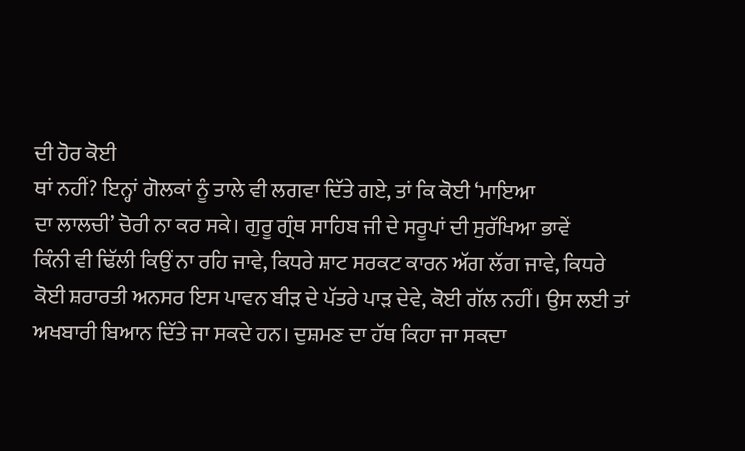ਦੀ ਹੋਰ ਕੋਈ
ਥਾਂ ਨਹੀਂ? ਇਨ੍ਹਾਂ ਗੋਲਕਾਂ ਨੂੰ ਤਾਲੇ ਵੀ ਲਗਵਾ ਦਿੱਤੇ ਗਏ, ਤਾਂ ਕਿ ਕੋਈ ‘ਮਾਇਆ
ਦਾ ਲਾਲਚੀ’ ਚੋਰੀ ਨਾ ਕਰ ਸਕੇ। ਗੁਰੂ ਗ੍ਰੰਥ ਸਾਹਿਬ ਜੀ ਦੇ ਸਰੂਪਾਂ ਦੀ ਸੁਰੱਖਿਆ ਭਾਵੇਂ
ਕਿੰਨੀ ਵੀ ਢਿੱਲੀ ਕਿਉਂ ਨਾ ਰਹਿ ਜਾਵੇ, ਕਿਧਰੇ ਸ਼ਾਟ ਸਰਕਟ ਕਾਰਨ ਅੱਗ ਲੱਗ ਜਾਵੇ, ਕਿਧਰੇ
ਕੋਈ ਸ਼ਰਾਰਤੀ ਅਨਸਰ ਇਸ ਪਾਵਨ ਬੀੜ ਦੇ ਪੱਤਰੇ ਪਾੜ ਦੇਵੇ, ਕੋਈ ਗੱਲ ਨਹੀਂ। ਉਸ ਲਈ ਤਾਂ
ਅਖਬਾਰੀ ਬਿਆਨ ਦਿੱਤੇ ਜਾ ਸਕਦੇ ਹਨ। ਦੁਸ਼ਮਣ ਦਾ ਹੱਥ ਕਿਹਾ ਜਾ ਸਕਦਾ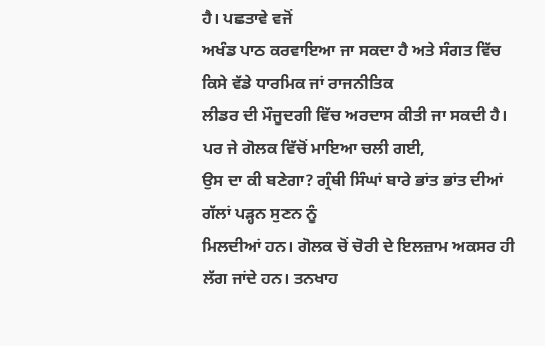ਹੈ। ਪਛਤਾਵੇ ਵਜੋਂ
ਅਖੰਡ ਪਾਠ ਕਰਵਾਇਆ ਜਾ ਸਕਦਾ ਹੈ ਅਤੇ ਸੰਗਤ ਵਿੱਚ ਕਿਸੇ ਵੱਡੇ ਧਾਰਮਿਕ ਜਾਂ ਰਾਜਨੀਤਿਕ
ਲੀਡਰ ਦੀ ਮੌਜੂਦਗੀ ਵਿੱਚ ਅਰਦਾਸ ਕੀਤੀ ਜਾ ਸਕਦੀ ਹੈ। ਪਰ ਜੇ ਗੋਲਕ ਵਿੱਚੋਂ ਮਾਇਆ ਚਲੀ ਗਈ,
ਉਸ ਦਾ ਕੀ ਬਣੇਗਾ? ਗ੍ਰੰਥੀ ਸਿੰਘਾਂ ਬਾਰੇ ਭਾਂਤ ਭਾਂਤ ਦੀਆਂ ਗੱਲਾਂ ਪੜ੍ਹਨ ਸੁਣਨ ਨੂੰ
ਮਿਲਦੀਆਂ ਹਨ। ਗੋਲਕ ਚੋਂ ਚੋਰੀ ਦੇ ਇਲਜ਼ਾਮ ਅਕਸਰ ਹੀ ਲੱਗ ਜਾਂਦੇ ਹਨ। ਤਨਖਾਹ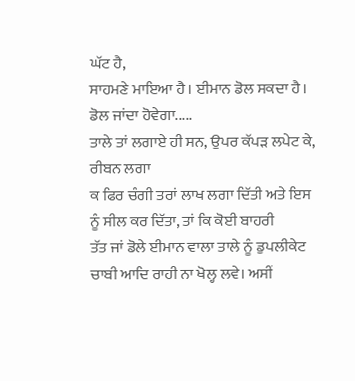ਘੱਟ ਹੈ,
ਸਾਹਮਣੇ ਮਾਇਆ ਹੈ। ਈਮਾਨ ਡੋਲ ਸਕਦਾ ਹੈ। ਡੋਲ ਜਾਂਦਾ ਹੋਵੇਗਾ.....
ਤਾਲੇ ਤਾਂ ਲਗਾਏ ਹੀ ਸਨ, ਉਪਰ ਕੱਪੜ ਲਪੇਟ ਕੇ, ਰੀਬਨ ਲਗਾ
ਕ ਫਿਰ ਚੰਗੀ ਤਰਾਂ ਲਾਖ ਲਗਾ ਦਿੱਤੀ ਅਤੇ ਇਸ ਨੂੰ ਸੀਲ ਕਰ ਦਿੱਤਾ, ਤਾਂ ਕਿ ਕੋਈ ਬਾਹਰੀ
ਤੱਤ ਜਾਂ ਡੋਲੇ ਈਮਾਨ ਵਾਲਾ ਤਾਲੇ ਨੂੰ ਡੁਪਲੀਕੇਟ ਚਾਬੀ ਆਦਿ ਰਾਹੀ ਨਾ ਖੋਲ੍ਹ ਲਵੇ। ਅਸੀਂ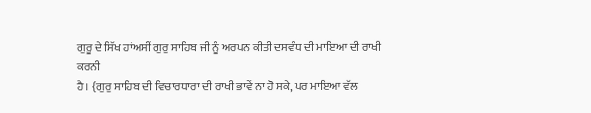ਗੁਰੂ ਦੇ ਸਿੱਖ ਹਾਂਅਸੀਂ ਗੁਰੁ ਸਾਹਿਬ ਜੀ ਨੂੰ ਅਰਪਨ ਕੀਤੀ ਦਸਵੰਧ ਦੀ ਮਾਇਆ ਦੀ ਰਾਖੀ ਕਰਨੀ
ਹੈ। {ਗੁਰੁ ਸਾਹਿਬ ਦੀ ਵਿਚਾਰਧਾਰਾ ਦੀ ਰਾਖੀ ਭਾਵੇਂ ਨਾ ਹੋ ਸਕੇ, ਪਰ ਮਾਇਆ ਵੱਲ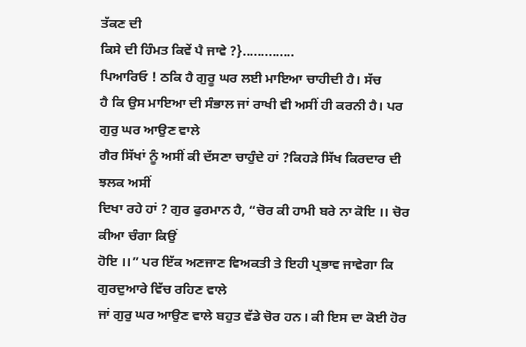ਤੱਕਣ ਦੀ
ਕਿਸੇ ਦੀ ਹਿੰਮਤ ਕਿਵੇਂ ਪੈ ਜਾਵੇ ?}..............
ਪਿਆਰਿਓ ! ਠਕਿ ਹੈ ਗੁਰੂ ਘਰ ਲਈ ਮਾਇਆ ਚਾਹੀਦੀ ਹੈ। ਸੱਚ
ਹੈ ਕਿ ਉਸ ਮਾਇਆ ਦੀ ਸੰਭਾਲ ਜਾਂ ਰਾਖੀ ਵੀ ਅਸੀਂ ਹੀ ਕਰਨੀ ਹੈ। ਪਰ ਗੁਰੁ ਘਰ ਆਉਣ ਵਾਲੇ
ਗੈਰ ਸਿੱਖਾਂ ਨੂੰ ਅਸੀਂ ਕੀ ਦੱਸਣਾ ਚਾਹੁੰਦੇ ਹਾਂ ?ਕਿਹੜੇ ਸਿੱਖ ਕਿਰਦਾਰ ਦੀ ਝਲਕ ਅਸੀਂ
ਦਿਖਾ ਰਹੇ ਹਾਂ ? ਗੁਰ ਫੁਰਮਾਨ ਹੈ, “ਚੋਰ ਕੀ ਹਾਮੀ ਬਰੇ ਨਾ ਕੋਇ ।। ਚੋਰ ਕੀਆ ਚੰਗਾ ਕਿਉਂ
ਹੋਇ ।।” ਪਰ ਇੱਕ ਅਣਜਾਣ ਵਿਅਕਤੀ ਤੇ ਇਹੀ ਪ੍ਰਭਾਵ ਜਾਵੇਗਾ ਕਿ ਗੁਰਦੁਆਰੇ ਵਿੱਚ ਰਹਿਣ ਵਾਲੇ
ਜਾਂ ਗੁਰੁ ਘਰ ਆਉਣ ਵਾਲੇ ਬਹੁਤ ਵੱਡੇ ਚੋਰ ਹਨ। ਕੀ ਇਸ ਦਾ ਕੋਈ ਹੋਰ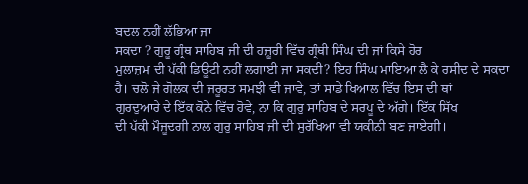ਬਦਲ ਨਹੀਂ ਲੱਭਿਆ ਜਾ
ਸਕਦਾ ? ਗੁਰੂ ਗ੍ਰੰਥ ਸਾਹਿਬ ਜੀ ਦੀ ਹਜ਼ੂਰੀ ਵਿੱਚ ਗ੍ਰੰਥੀ ਸਿੰਘ ਦੀ ਜਾਂ ਕਿਸੇ ਹੋਰ
ਮੁਲਾਜ਼ਮ ਦੀ ਪੱਕੀ ਡਿਊਟੀ ਨਹੀਂ ਲਗਾਈ ਜਾ ਸਕਦੀ? ਇਹ ਸਿੰਘ ਮਾਇਆ ਲੈ ਕੇ ਰਸੀਦ ਦੇ ਸਕਦਾ
ਹੈ। ਚਲੋ ਜੇ ਗੋਲਕ ਦੀ ਜਰੂਰਤ ਸਮਝੀ ਵੀ ਜਾਵੇ, ਤਾਂ ਸਾਡੇ ਖਿਆਲ ਵਿੱਚ ਇਸ ਦੀ ਥਾਂ
ਗੁਰਦੁਆਰੇ ਦੇ ਇੱਕ ਕੋਨੇ ਵਿੱਚ ਹੋਵੇ, ਨਾ ਕਿ ਗੁਰੁ ਸਾਹਿਬ ਦੇ ਸਰਪੂ ਦੇ ਅੱਗੇ। ਇੱਕ ਸਿੱਖ
ਦੀ ਪੱਕੀ ਮੌਜੂਦਗੀ ਨਾਲ ਗੁਰੁ ਸਾਹਿਬ ਜੀ ਦੀ ਸੁਰੱਖਿਆ ਵੀ ਯਕੀਨੀ ਬਣ ਜਾਏਗੀ।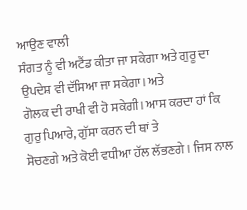ਆਉਣ ਵਾਲੀ
ਸੰਗਤ ਨੂੰ ਵੀ ਅਟੈਂਡ ਕੀਤਾ ਜਾ ਸਕੇਗਾ ਅਤੇ ਗੁਰੂ ਦਾ ਉਪਦੇਸ਼ ਵੀ ਦੱਸਿਆ ਜਾ ਸਕੇਗਾ। ਅਤੇ
ਗੋਲਕ ਦੀ ਰਾਖੀ ਵੀ ਹੋ ਸਕੇਗੀ। ਆਸ ਕਰਦਾ ਹਾਂ ਕਿ ਗੁਰੁ ਪਿਆਰੇ, ਗੁੱਸਾ ਕਰਨ ਦੀ ਥਾਂ ਤੇ
ਸੋਚਣਗੇ ਅਤੇ ਕੋਈ ਵਧੀਆ ਹੱਲ ਲੱਭਣਗੇ। ਜਿਸ ਨਾਲ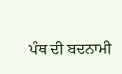ਪੰਥ ਦੀ ਬਦਨਾਮੀ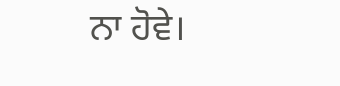ਨਾ ਹੋਵੇ।